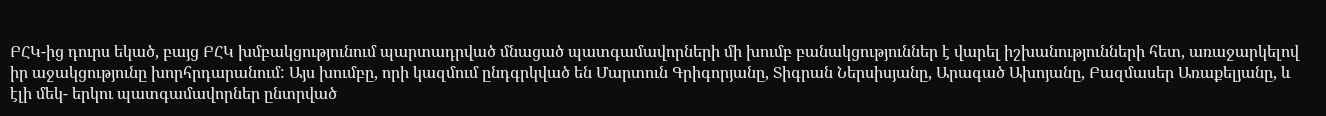ԲՀԿ-ից դուրս եկած, բայց ԲՀԿ խմբակցությունում պարտադրված մնացած պատգամավորների մի խումբ բանակցություններ է վարել իշխանությունների հետ, առաջարկելով իր աջակցությունը խորհրդարանում: Այս խումբը, որի կազմում ընդգրկված են Մարտուն Գրիգորյանը, Տիգրան Ներսիսյանը, Արագած Ախոյանը, Բազմասեր Առաքելյանը, և էլի մեկ- երկու պատգամավորներ ընտրված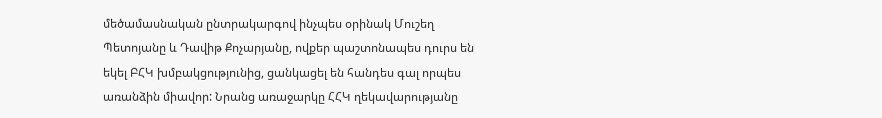մեծամասնական ընտրակարգով ինչպես օրինակ Մուշեղ Պետոյանը և Դավիթ Քոչարյանը, ովքեր պաշտոնապես դուրս են եկել ԲՀԿ խմբակցությունից, ցանկացել են հանդես գալ որպես առանձին միավոր: Նրանց առաջարկը ՀՀԿ ղեկավարությանը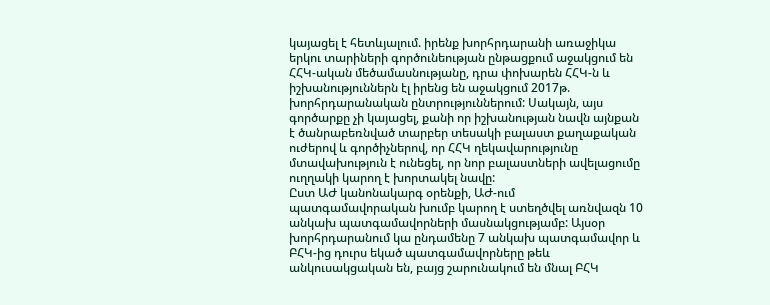կայացել է հետևյալում. իրենք խորհրդարանի առաջիկա երկու տարիների գործունեության ընթացքում աջակցում են ՀՀԿ-ական մեծամասնությանը, դրա փոխարեն ՀՀԿ-ն և իշխանություններն էլ իրենց են աջակցում 2017թ. խորհրդարանական ընտրություններում: Սակայն, այս գործարքը չի կայացել, քանի որ իշխանության նավն այնքան է ծանրաբեռնված տարբեր տեսակի բալաստ քաղաքական ուժերով և գործիչներով, որ ՀՀԿ ղեկավարությունը մտավախություն է ունեցել, որ նոր բալաստների ավելացումը ուղղակի կարող է խորտակել նավը:
Ըստ ԱԺ կանոնակարգ օրենքի, ԱԺ-ում պատգամավորական խումբ կարող է ստեղծվել առնվազն 10 անկախ պատգամավորների մասնակցությամբ: Այսօր խորհրդարանում կա ընդամենը 7 անկախ պատգամավոր և ԲՀԿ-ից դուրս եկած պատգամավորները թեև անկուսակցական են, բայց շարունակում են մնալ ԲՀԿ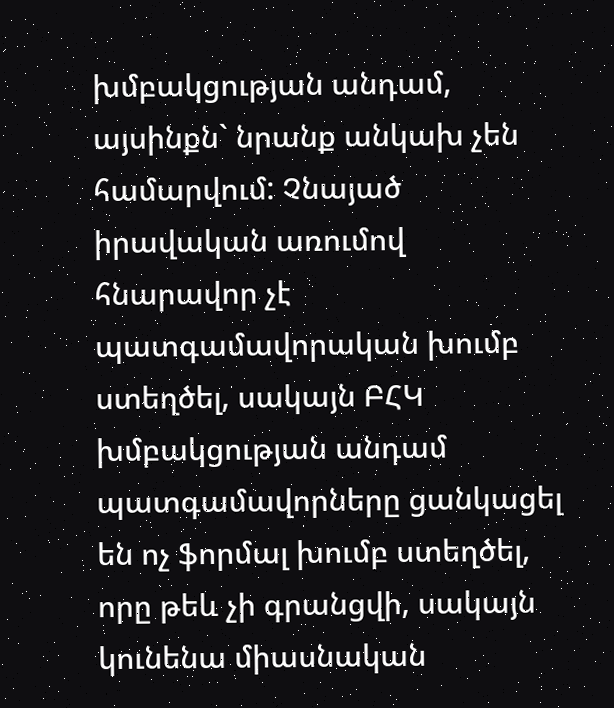խմբակցության անդամ, այսինքն` նրանք անկախ չեն համարվում: Չնայած իրավական առումով հնարավոր չէ պատգամավորական խումբ ստեղծել, սակայն ԲՀԿ խմբակցության անդամ պատգամավորները ցանկացել են ոչ ֆորմալ խումբ ստեղծել, որը թեև չի գրանցվի, սակայն կունենա միասնական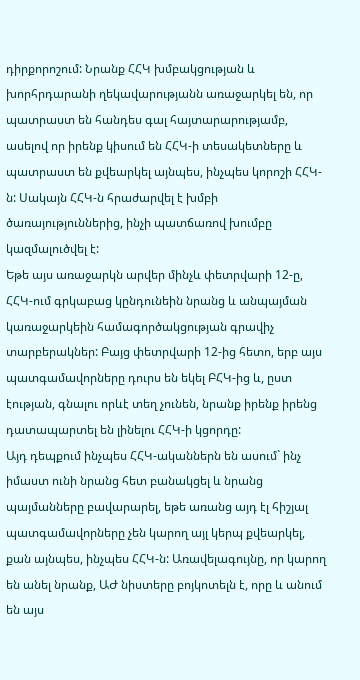դիրքորոշում: Նրանք ՀՀԿ խմբակցության և խորհրդարանի ղեկավարությանն առաջարկել են, որ պատրաստ են հանդես գալ հայտարարությամբ, ասելով որ իրենք կիսում են ՀՀԿ-ի տեսակետները և պատրաստ են քվեարկել այնպես, ինչպես կորոշի ՀՀԿ-ն: Սակայն ՀՀԿ-ն հրաժարվել է խմբի ծառայություններից, ինչի պատճառով խումբը կազմալուծվել է:
Եթե այս առաջարկն արվեր մինչև փետրվարի 12-ը, ՀՀԿ-ում գրկաբաց կընդունեին նրանց և անպայման կառաջարկեին համագործակցության գրավիչ տարբերակներ: Բայց փետրվարի 12-ից հետո, երբ այս պատգամավորները դուրս են եկել ԲՀԿ-ից և, ըստ էության, գնալու որևէ տեղ չունեն, նրանք իրենք իրենց դատապարտել են լինելու ՀՀԿ-ի կցորդը:
Այդ դեպքում ինչպես ՀՀԿ-ականներն են ասում` ինչ իմաստ ունի նրանց հետ բանակցել և նրանց պայմանները բավարարել, եթե առանց այդ էլ հիշյալ պատգամավորները չեն կարող այլ կերպ քվեարկել, քան այնպես, ինչպես ՀՀԿ-ն: Առավելագույնը, որ կարող են անել նրանք, ԱԺ նիստերը բոյկոտելն է, որը և անում են այս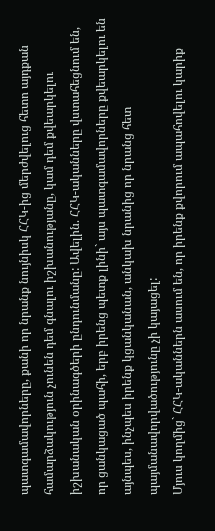պատգամավորները, քանի որ նրանք նույնիսկ ՀՀԿ-ից մերժվելուց հետո այդքան համարձակություն չունեն դեմ գնալու իշխանությանը, կամ դեմ քվեարկելու իշխանական օրինագծերի ընդունմանը: Ավելին. ՀՀԿ-ականները վստահեցնում են, որ ցանկացած պահի, երբ իրենց պետք լինի` այս պատգամավորները քվեարկելու են այնպես, ինչպես իրենք կցանկանան, անկախ նրանից որ նրանց հետ պայմանավորվածությունը չի կայացել:
Մյուս կողմից` ՀՀԿ-ականներն ասում են, որ իրենք քվորում ապահովելու կարիք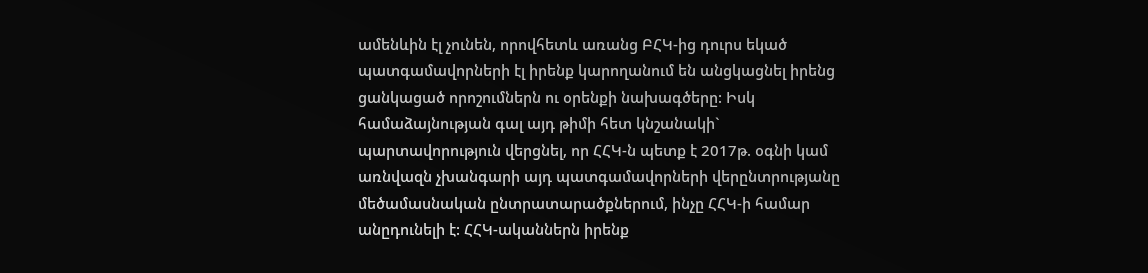ամենևին էլ չունեն, որովհետև առանց ԲՀԿ-ից դուրս եկած պատգամավորների էլ իրենք կարողանում են անցկացնել իրենց ցանկացած որոշումներն ու օրենքի նախագծերը: Իսկ համաձայնության գալ այդ թիմի հետ կնշանակի` պարտավորություն վերցնել, որ ՀՀԿ-ն պետք է 2017թ. օգնի կամ առնվազն չխանգարի այդ պատգամավորների վերընտրությանը մեծամասնական ընտրատարածքներում, ինչը ՀՀԿ-ի համար անըդունելի է: ՀՀԿ-ականներն իրենք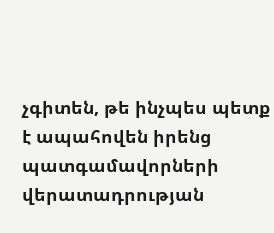չգիտեն, թե ինչպես պետք է ապահովեն իրենց պատգամավորների վերատադրության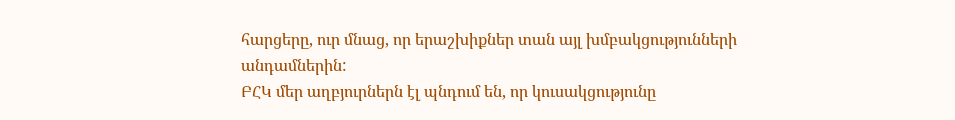հարցերը, ուր մնաց, որ երաշխիքներ տան այլ խմբակցությունների անդամներին:
ԲՀԿ մեր աղբյուրներն էլ պնդում են, որ կուսակցությունը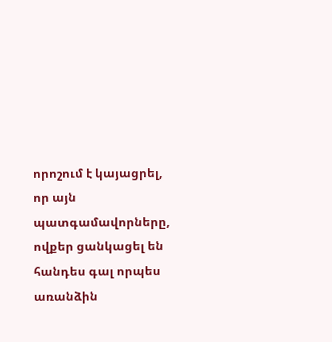որոշում է կայացրել, որ այն պատգամավորները, ովքեր ցանկացել են հանդես գալ որպես առանձին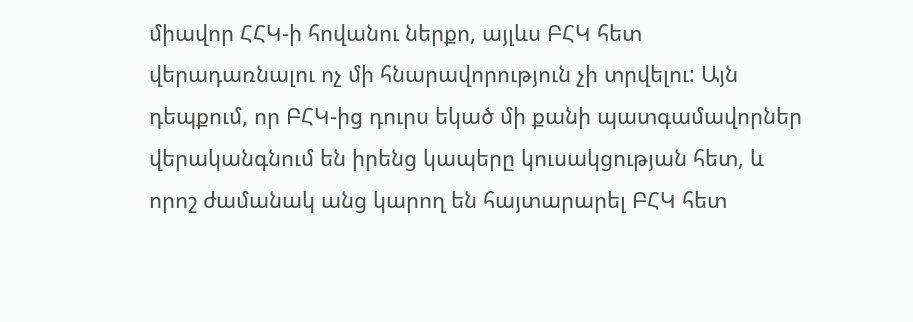միավոր ՀՀԿ-ի հովանու ներքո, այլևս ԲՀԿ հետ վերադառնալու ոչ մի հնարավորություն չի տրվելու: Այն դեպքում, որ ԲՀԿ-ից դուրս եկած մի քանի պատգամավորներ վերականգնում են իրենց կապերը կուսակցության հետ, և որոշ ժամանակ անց կարող են հայտարարել ԲՀԿ հետ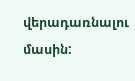վերադառնալու մասին: